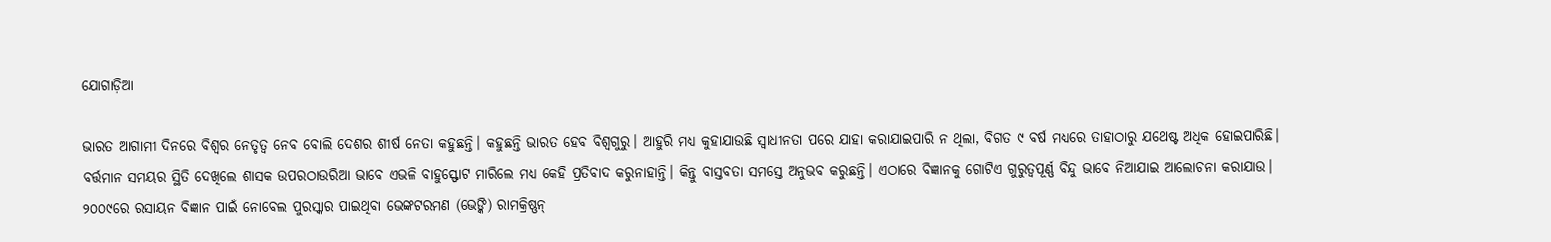ଯୋଗାଡ଼ିଆ

ଭାରତ ଆଗାମୀ ଦିନରେ ବିଶ୍ୱର ନେତୃତ୍ୱ ନେବ ବୋଲି ଦେଶର ଶୀର୍ଷ ନେତା କହୁଛନ୍ତି। କହୁଛନ୍ତି ଭାରତ ହେବ ବିଶ୍ୱଗୁରୁ। ଆହୁରି ମଧ୍ୟ କୁହାଯାଉଛି ସ୍ୱାଧୀନତା ପରେ ଯାହା କରାଯାଇପାରି ନ ଥିଲା, ବିଗତ ୯ ବର୍ଷ ମଧ୍ୟରେ ତାହାଠାରୁ ଯଥେଷ୍ଟ ଅଧିକ ହୋଇପାରିଛି। ବର୍ତ୍ତମାନ ସମୟର ସ୍ଥିତି ଦେଖିଲେ ଶାସକ ଉପରଠାଉରିଆ ଭାବେ ଏଭଳି ବାହୁସ୍ଫୋଟ ମାରିଲେ ମଧ୍ୟ କେହି ପ୍ରତିବାଦ କରୁନାହାନ୍ତି। କିନ୍ତୁ ବାସ୍ତବତା ସମସ୍ତେ ଅନୁଭବ କରୁଛନ୍ତି। ଏଠାରେ ବିଜ୍ଞାନକୁ ଗୋଟିଏ ଗୁରୁତ୍ୱପୂର୍ଣ୍ଣ ବିନ୍ଦୁ ଭାବେ ନିଆଯାଇ ଆଲୋଚନା କରାଯାଉ।
୨୦୦୯ରେ ରସାୟନ ବିଜ୍ଞାନ ପାଇଁ ନୋବେଲ ପୁରସ୍କାର ପାଇଥିବା ଭେଙ୍କଟରମଣ (ଭେଙ୍କି) ରାମକ୍ରିଷ୍ଣନ୍‌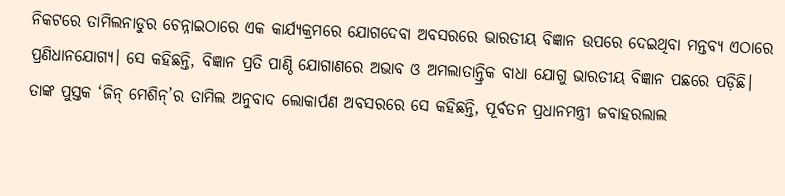ନିକଟରେ ତାମିଲନାଡୁର ଚେନ୍ନାଇଠାରେ ଏକ କାର୍ଯ୍ୟକ୍ରମରେ ଯୋଗଦେବା ଅବସରରେ ଭାରତୀୟ ବିଜ୍ଞାନ ଉପରେ ଦେଇଥିବା ମନ୍ତବ୍ୟ ଏଠାରେ ପ୍ରଣିଧାନଯୋଗ୍ୟ। ସେ କହିଛନ୍ତି, ବିଜ୍ଞାନ ପ୍ରତି ପାଣ୍ଠି ଯୋଗାଣରେ ଅଭାବ ଓ ଅମଲାତାନ୍ତ୍ରିକ ବାଧା ଯୋଗୁ ଭାରତୀୟ ବିଜ୍ଞାନ ପଛରେ ପଡ଼ିଛି। ତାଙ୍କ ପୁସ୍ତକ ‘ଜିନ୍‌ ମେଶିନ୍‌’ର ତାମିଲ ଅନୁବାଦ ଲୋକାର୍ପଣ ଅବସରରେ ସେ କହିଛନ୍ତି, ପୂର୍ବତନ ପ୍ରଧାନମନ୍ତ୍ରୀ ଜବାହରଲାଲ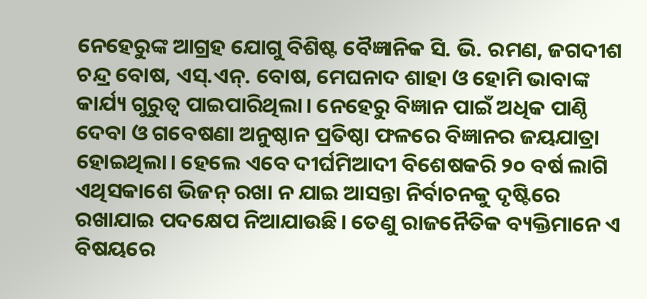ନେହେରୁଙ୍କ ଆଗ୍ରହ ଯୋଗୁ ବିଶିଷ୍ଟ ବୈଜ୍ଞାନିକ ସି. ଭି. ରମଣ, ଜଗଦୀଶ ଚନ୍ଦ୍ର ବୋଷ, ଏସ୍‌.ଏନ୍‌. ବୋଷ, ମେଘନାଦ ଶାହା ଓ ହୋମି ଭାବାଙ୍କ କାର୍ଯ୍ୟ ଗୁରୁତ୍ୱ ପାଇପାରିଥିଲା। ନେହେରୁ ବିଜ୍ଞାନ ପାଇଁ ଅଧିକ ପାଣ୍ଠି ଦେବା ଓ ଗବେଷଣା ଅନୁଷ୍ଠାନ ପ୍ରତିଷ୍ଠା ଫଳରେ ବିଜ୍ଞାନର ଜୟଯାତ୍ରା ହୋଇଥିଲା। ହେଲେ ଏବେ ଦୀର୍ଘମିଆଦୀ ବିଶେଷକରି ୨୦ ବର୍ଷ ଲାଗି ଏଥିସକାଶେ ଭିଜନ୍‌ ରଖା ନ ଯାଇ ଆସନ୍ତା ନିର୍ବାଚନକୁ ଦୃଷ୍ଟିରେ ରଖାଯାଇ ପଦକ୍ଷେପ ନିଆଯାଉଛି। ତେଣୁ ରାଜନୈତିକ ବ୍ୟକ୍ତିମାନେ ଏ ବିଷୟରେ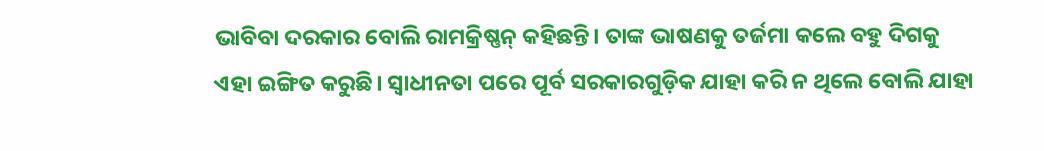ଭାବିବା ଦରକାର ବୋଲି ରାମକ୍ରିଷ୍ଣନ୍‌ କହିଛନ୍ତି। ତାଙ୍କ ଭାଷଣକୁ ତର୍ଜମା କଲେ ବହୁ ଦିଗକୁ ଏହା ଇଙ୍ଗିତ କରୁଛି। ସ୍ବାଧୀନତା ପରେ ପୂର୍ବ ସରକାରଗୁଡ଼ିକ ଯାହା କରି ନ ଥିଲେ ବୋଲି ଯାହା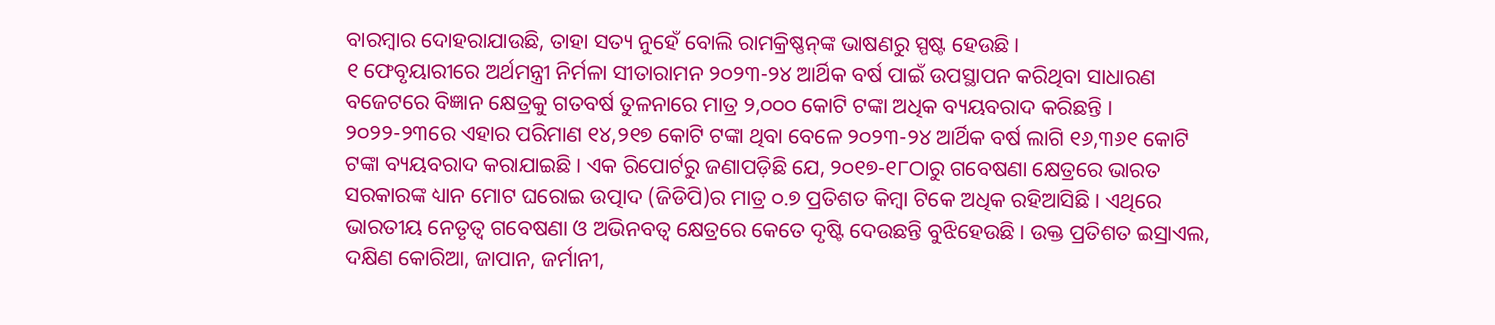ବାରମ୍ବାର ଦୋହରାଯାଉଛି, ତାହା ସତ୍ୟ ନୁହେଁ ବୋଲି ରାମକ୍ରିଷ୍ଣନ୍‌ଙ୍କ ଭାଷଣରୁ ସ୍ପଷ୍ଟ ହେଉଛି।
୧ ଫେବୃୟାରୀରେ ଅର୍ଥମନ୍ତ୍ରୀ ନିର୍ମଳା ସୀତାରାମନ ୨୦୨୩-୨୪ ଆର୍ଥିକ ବର୍ଷ ପାଇଁ ଉପସ୍ଥାପନ କରିଥିବା ସାଧାରଣ ବଜେଟରେ ବିଜ୍ଞାନ କ୍ଷେତ୍ରକୁ ଗତବର୍ଷ ତୁଳନାରେ ମାତ୍ର ୨,୦୦୦ କୋଟି ଟଙ୍କା ଅଧିକ ବ୍ୟୟବରାଦ କରିଛନ୍ତି । ୨୦୨୨-୨୩ରେ ଏହାର ପରିମାଣ ୧୪,୨୧୭ କୋଟି ଟଙ୍କା ଥିବା ବେଳେ ୨୦୨୩-୨୪ ଆର୍ଥିକ ବର୍ଷ ଲାଗି ୧୬,୩୬୧ କୋଟି ଟଙ୍କା ବ୍ୟୟବରାଦ କରାଯାଇଛି। ଏକ ରିପୋର୍ଟରୁ ଜଣାପଡ଼ିଛି ଯେ, ୨୦୧୭-୧୮ଠାରୁ ଗବେଷଣା କ୍ଷେତ୍ରରେ ଭାରତ ସରକାରଙ୍କ ଧ୍ୟାନ ମୋଟ ଘରୋଇ ଉତ୍ପାଦ (ଜିଡିପି)ର ମାତ୍ର ୦.୭ ପ୍ରତିଶତ କିମ୍ବା ଟିକେ ଅଧିକ ରହିଆସିଛି। ଏଥିରେ ଭାରତୀୟ ନେତୃତ୍ୱ ଗବେଷଣା ଓ ଅଭିନବତ୍ୱ କ୍ଷେତ୍ରରେ କେତେ ଦୃଷ୍ଟି ଦେଉଛନ୍ତି ବୁଝିହେଉଛି। ଉକ୍ତ ପ୍ରତିଶତ ଇସ୍ରାଏଲ, ଦକ୍ଷିଣ କୋରିଆ, ଜାପାନ, ଜର୍ମାନୀ,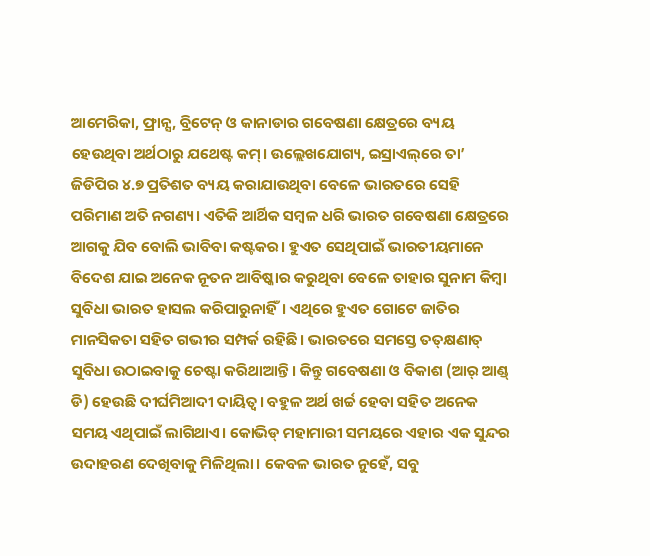ଆମେରିକା, ଫ୍ରାନ୍ସ, ବ୍ରିଟେନ୍‌ ଓ କାନାଡାର ଗବେଷଣା କ୍ଷେତ୍ରରେ ବ୍ୟୟ ହେଉଥିବା ଅର୍ଥଠାରୁ ଯଥେଷ୍ଟ କମ୍‌। ଉଲ୍ଲେଖଯୋଗ୍ୟ, ଇସ୍ରାଏଲ୍‌ରେ ତା’ ଜିଡିପିର ୪.୭ ପ୍ରତିଶତ ବ୍ୟୟ କରାଯାଉଥିବା ବେଳେ ଭାରତରେ ସେହି ପରିମାଣ ଅତି ନଗଣ୍ୟ। ଏତିକି ଆର୍ଥିକ ସମ୍ବଳ ଧରି ଭାରତ ଗବେଷଣା କ୍ଷେତ୍ରରେ ଆଗକୁ ଯିବ ବୋଲି ଭାବିବା କଷ୍ଟକର। ହୁଏତ ସେଥିପାଇଁ ଭାରତୀୟମାନେ ବିଦେଶ ଯାଇ ଅନେକ ନୂତନ ଆବିଷ୍କାର କରୁଥିବା ବେଳେ ତାହାର ସୁନାମ କିମ୍ବା ସୁବିଧା ଭାରତ ହାସଲ କରିପାରୁନାହିଁ। ଏଥିରେ ହୁଏତ ଗୋଟେ ଜାତିର ମାନସିକତା ସହିତ ଗଭୀର ସମ୍ପର୍କ ରହିଛି। ଭାରତରେ ସମସ୍ତେ ତତ୍‌କ୍ଷଣାତ୍‌ ସୁବିଧା ଉଠାଇବାକୁ ଚେଷ୍ଟା କରିଥାଆନ୍ତି। କିନ୍ତୁ ଗବେଷଣା ଓ ବିକାଶ (ଆର୍‌ ଆଣ୍ଡ୍‌ ଡି) ହେଉଛି ଦୀର୍ଘମିଆଦୀ ଦାୟିତ୍ୱ। ବହୁଳ ଅର୍ଥ ଖର୍ଚ୍ଚ ହେବା ସହିତ ଅନେକ ସମୟ ଏଥିପାଇଁ ଲାଗିଥାଏ। କୋଭିଡ୍‌ ମହାମାରୀ ସମୟରେ ଏହାର ଏକ ସୁନ୍ଦର ଉଦାହରଣ ଦେଖିବାକୁ ମିଳିଥିଲା। କେବଳ ଭାରତ ନୁହେଁ, ସବୁ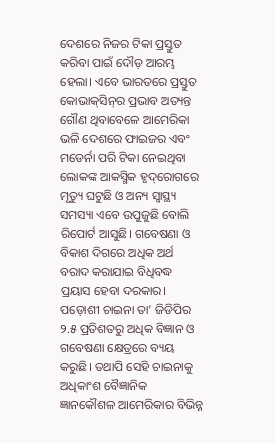ଦେଶରେ ନିଜର ଟିକା ପ୍ରସ୍ତୁତ କରିବା ପାଇଁ ଦୌଡ଼ ଆରମ୍ଭ ହେଲା। ଏବେ ଭାରତରେ ପ୍ରସ୍ତୁତ କୋଭାକ୍‌ସିନ୍‌ର ପ୍ରଭାବ ଅତ୍ୟନ୍ତ ଗୌଣ ଥିବାବେଳେ ଆମେରିକା ଭଳି ଦେଶରେ ଫାଇଜର ଏବଂ ମଡେର୍ନା ପରି ଟିକା ନେଇଥିବା ଲୋକଙ୍କ ଆକସ୍ମିକ ହୃଦ୍‌ରୋଗରେ ମୃତ୍ୟୁ ଘଟୁଛି ଓ ଅନ୍ୟ ସ୍ବାସ୍ଥ୍ୟ ସମସ୍ୟା ଏବେ ଉପୁଜୁଛି ବୋଲି ରିପୋର୍ଟ ଆସୁଛି। ଗବେଷଣା ଓ ବିକାଶ ଦିଗରେ ଅଧିକ ଅର୍ଥ ବରାଦ କରାଯାଇ ବିଧିବଦ୍ଧ ପ୍ରୟାସ ହେବା ଦରକାର। ପଡ଼ୋଶୀ ଚାଇନା ତା’ ଜିଡିପିର ୨.୫ ପ୍ରତିଶତରୁ ଅଧିକ ବିଜ୍ଞାନ ଓ ଗବେଷଣା କ୍ଷେତ୍ରରେ ବ୍ୟୟ କରୁଛି। ତଥାପି ସେହି ଚାଇନାକୁ ଅଧିକାଂଶ ବୈଜ୍ଞାନିକ ଜ୍ଞାନକୌଶଳ ଆମେରିକାର ବିଭିନ୍ନ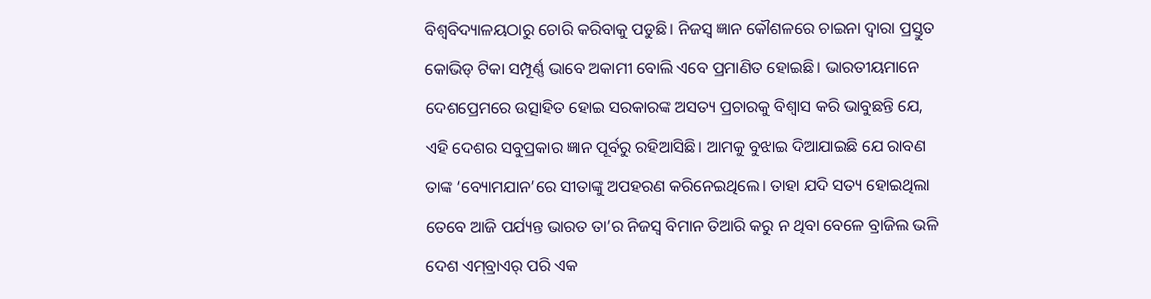ବିଶ୍ୱବିଦ୍ୟାଳୟଠାରୁ ଚୋରି କରିବାକୁ ପଡୁଛି। ନିଜସ୍ବ ଜ୍ଞାନ କୌଶଳରେ ଚାଇନା ଦ୍ୱାରା ପ୍ରସ୍ତୁତ କୋଭିଡ୍‌ ଟିକା ସମ୍ପୂର୍ଣ୍ଣ ଭାବେ ଅକାମୀ ବୋଲି ଏବେ ପ୍ରମାଣିତ ହୋଇଛି। ଭାରତୀୟମାନେ ଦେଶପ୍ରେମରେ ଉତ୍ସାହିତ ହୋଇ ସରକାରଙ୍କ ଅସତ୍ୟ ପ୍ରଚାରକୁ ବିଶ୍ୱାସ କରି ଭାବୁଛନ୍ତି ଯେ, ଏହି ଦେଶର ସବୁପ୍ରକାର ଜ୍ଞାନ ପୂର୍ବରୁ ରହିଆସିଛି। ଆମକୁ ବୁଝାଇ ଦିଆଯାଇଛି ଯେ ରାବଣ ତାଙ୍କ ‘ବ୍ୟୋମଯାନ’ରେ ସୀତାଙ୍କୁ ଅପହରଣ କରିନେଇଥିଲେ। ତାହା ଯଦି ସତ୍ୟ ହୋଇଥିଲା ତେବେ ଆଜି ପର୍ଯ୍ୟନ୍ତ ଭାରତ ତା’ର ନିଜସ୍ବ ବିମାନ ତିଆରି କରୁ ନ ଥିବା ବେଳେ ବ୍ରାଜିଲ ଭଳି ଦେଶ ଏମ୍‌ବ୍ରାଏର୍‌ ପରି ଏକ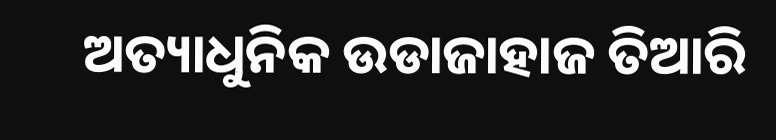ଅତ୍ୟାଧୁନିକ ଉଡାଜାହାଜ ତିଆରି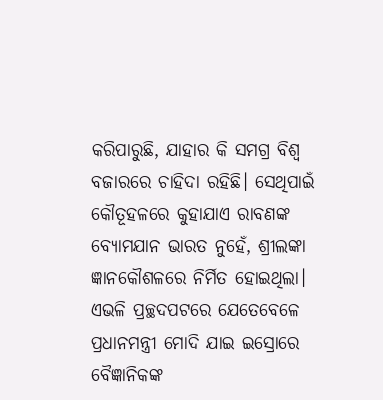କରିପାରୁଛି, ଯାହାର କି ସମଗ୍ର ବିଶ୍ୱ ବଜାରରେ ଚାହିଦା ରହିଛି। ସେଥିପାଇଁ କୌତୂହଳରେ କୁହାଯାଏ ରାବଣଙ୍କ ବ୍ୟୋମଯାନ ଭାରତ ନୁହେଁ, ଶ୍ରୀଲଙ୍କା ଜ୍ଞାନକୌଶଳରେ ନିର୍ମିତ ହୋଇଥିଲା।
ଏଭଳି ପ୍ରଚ୍ଛଦପଟରେ ଯେତେବେଳେ ପ୍ରଧାନମନ୍ତ୍ରୀ ମୋଦି ଯାଇ ଇସ୍ରୋରେ ବୈଜ୍ଞାନିକଙ୍କ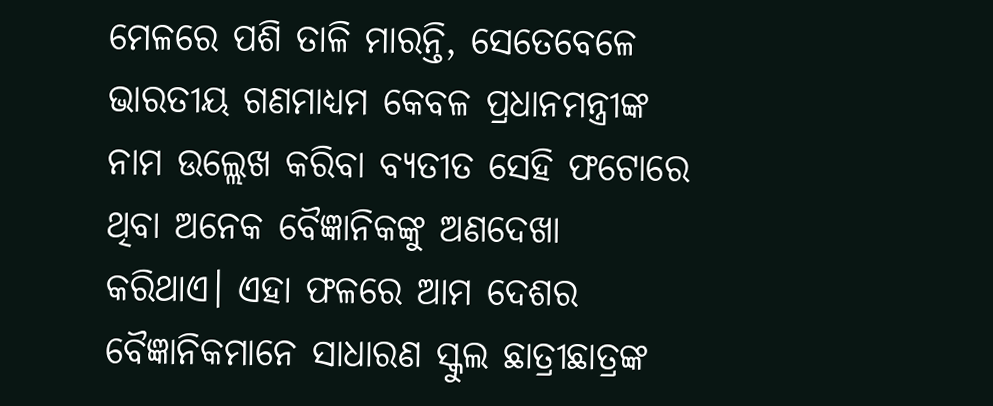ମେଳରେ ପଶି ତାଳି ମାରନ୍ତି, ସେତେବେଳେ ଭାରତୀୟ ଗଣମାଧ୍ୟମ କେବଳ ପ୍ରଧାନମନ୍ତ୍ରୀଙ୍କ ନାମ ଉଲ୍ଲେଖ କରିବା ବ୍ୟତୀତ ସେହି ଫଟୋରେ ଥିବା ଅନେକ ବୈଜ୍ଞାନିକଙ୍କୁ ଅଣଦେଖା କରିଥାଏ। ଏହା ଫଳରେ ଆମ ଦେଶର ବୈଜ୍ଞାନିକମାନେ ସାଧାରଣ ସ୍କୁଲ ଛାତ୍ରୀଛାତ୍ରଙ୍କ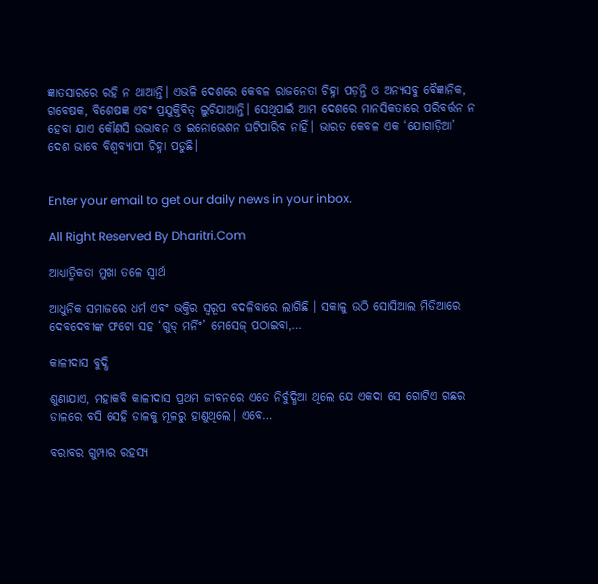ଜ୍ଞାତସାରରେ ରହି ନ ଥାଆନ୍ତି। ଏଭଳି ଦେଶରେ କେବଳ ରାଜନେତା ଚିହ୍ନା ପଡ଼ନ୍ତି ଓ ଅନ୍ୟସବୁ ବୈଜ୍ଞାନିକ, ଗବେଷକ, ବିଶେଷଜ୍ଞ ଏବଂ ପ୍ରଯୁକ୍ତିବିତ୍‌ ଲୁଚିଯାଆନ୍ତି। ସେଥିପାଇଁ ଆମ ଦେଶରେ ମାନସିକତାରେ ପରିବର୍ତ୍ତନ ନ ହେବା ଯାଏ କୌଣସି ଉଦ୍ଭାବନ ଓ ଇନୋଭେଶନ ଘଟିପାରିବ ନାହିଁ। ଭାରତ କେବଳ ଏକ ‘ଯୋଗାଡ଼ିଆ’ ଦେଶ ଭାବେ ବିଶ୍ୱବ୍ୟାପୀ ଚିହ୍ନା ପଡୁଛି।


Enter your email to get our daily news in your inbox.

All Right Reserved By Dharitri.Com

ଆଧ୍ୟାତ୍ମିକତା ମୁଖା ତଳେ ସ୍ବାର୍ଥ

ଆଧୁନିକ ସମାଜରେ ଧର୍ମ ଏବଂ ଭକ୍ତିର ସ୍ବରୂପ ବଦଳିବାରେ ଲାଗିଛି । ସକାଳୁ ଉଠି ସୋସିଆଲ ମିଡିଆରେ ଦେବଦେବୀଙ୍କ ଫଟୋ ସହ ‘ଗୁଡ୍‌ ମର୍ନିଂ’ ମେସେଜ୍‌ ପଠାଇବା,…

କାଳୀଦାସ ବୁଦ୍ଧି

ଶୁଣାଯାଏ, ମହାକବି କାଳୀଦାସ ପ୍ରଥମ ଜୀବନରେ ଏତେ ନିର୍ବୁଦ୍ଧିଆ ଥିଲେ ଯେ ଏକଦା ସେ ଗୋଟିଏ ଗଛର ଡାଳରେ ବସି ସେହି ଡାଳକୁ ମୂଳରୁ ହାଣୁଥିଲେ। ଏବେ…

ବରାବର ଗୁମ୍ପାର ରହସ୍ୟ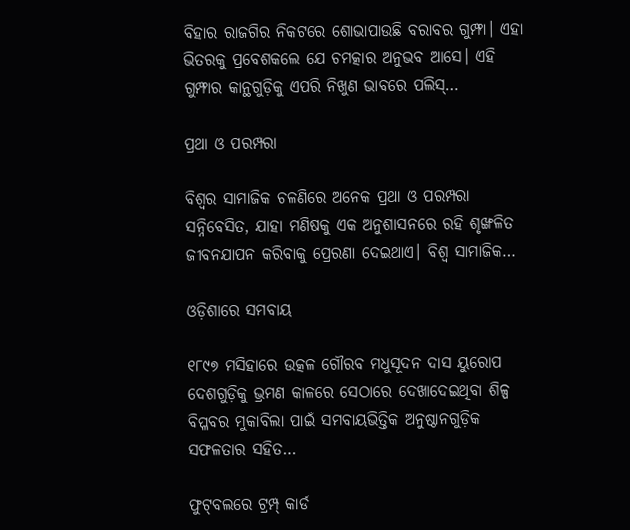ବିହାର ରାଜଗିର ନିକଟରେ ଶୋଭାପାଉଛି ବରାବର ଗୁମ୍ଫା। ଏହା ଭିତରକୁ ପ୍ରବେଶକଲେ ଯେ ଚମତ୍କାର ଅନୁଭବ ଆସେ। ଏହି ଗୁମ୍ଫାର କାନ୍ଥଗୁଡ଼ିକୁ ଏପରି ନିଖୁଣ ଭାବରେ ପଲିସ୍‌…

ପ୍ରଥା ଓ ପରମ୍ପରା

ବିଶ୍ୱର ସାମାଜିକ ଚଳଣିରେ ଅନେକ ପ୍ରଥା ଓ ପରମ୍ପରା ସନ୍ନିବେସିତ, ଯାହା ମଣିଷକୁ ଏକ ଅନୁଶାସନରେ ରହି ଶୃଙ୍ଖଳିତ ଜୀବନଯାପନ କରିବାକୁ ପ୍ରେରଣା ଦେଇଥାଏ। ବିଶ୍ୱ ସାମାଜିକ…

ଓଡ଼ିଶାରେ ସମବାୟ

୧୮୯୭ ମସିହାରେ ଉତ୍କଳ ଗୌରବ ମଧୁସୂଦନ ଦାସ ୟୁରୋପ ଦେଶଗୁଡ଼ିକୁ ଭ୍ରମଣ କାଳରେ ସେଠାରେ ଦେଖାଦେଇଥିବା ଶିଳ୍ପ ବିପ୍ଳବର ମୁକାବିଲା ପାଇଁ ସମବାୟଭିତ୍ତିକ ଅନୁଷ୍ଠାନଗୁଡ଼ିକ ସଫଳତାର ସହିତ…

ଫୁଟ୍‌ବଲରେ ଟ୍ରମ୍ପ୍‌ କାର୍ଡ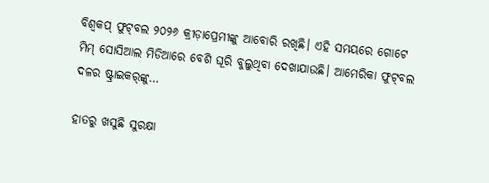ବିଶ୍ୱକପ୍‌ ଫୁଟ୍‌ବଲ ୨୦୨୬ କ୍ରୀଡ଼ାପ୍ରେମୀଙ୍କୁ ଆବୋରି ରଖିଛି। ଏହି ସମୟରେ ଗୋଟେ ମିମ୍‌ ସୋସିଆଲ ମିଡିଆରେ ବେଶି ଘୂରି ବୁଲୁଥିବା ଦେଖାଯାଉଛି। ଆମେରିକା ଫୁଟ୍‌ବଲ ଦଳର ଷ୍ଟ୍ରାଇକର୍‌ଙ୍କୁ…

ହାତରୁ ଖସୁଛି ସୁରକ୍ଷା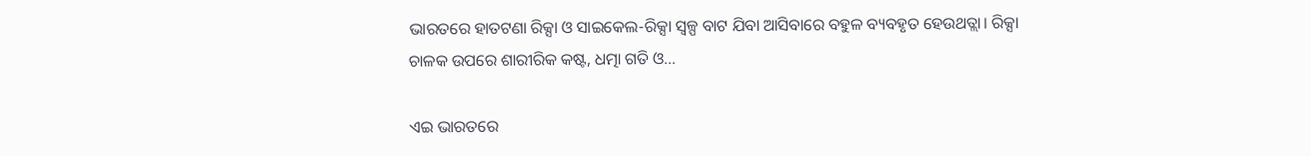ଭାରତରେ ହାତଟଣା ରିକ୍ସା ଓ ସାଇକେଲ-ରିକ୍ସା ସ୍ବଳ୍ପ ବାଟ ଯିବା ଆସିବାରେ ବହୁଳ ବ୍ୟବହୃତ ହେଉଥତ୍ଲା। ରିକ୍ସା ଚାଳକ ଉପରେ ଶାରୀରିକ କଷ୍ଟ, ଧତ୍ମା ଗତି ଓ…

ଏଇ ଭାରତରେ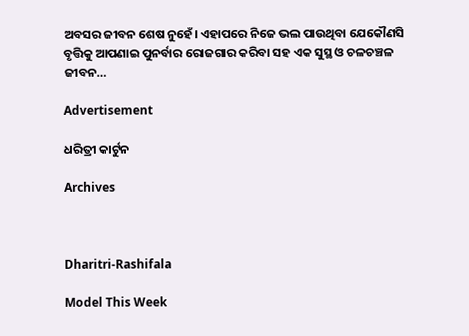ଅବସର ଜୀବନ ଶେଷ ନୁହେଁ। ଏହାପରେ ନିଜେ ଭଲ ପାଉଥିବା ଯେକୌଣସି ବୃତ୍ତିକୁ ଆପଣାଇ ପୁନର୍ବାର ରୋଜଗାର କରିବା ସହ ଏକ ସୁସ୍ଥ ଓ ଚଳଚଞ୍ଚଳ ଜୀବନ…

Advertisement

ଧରିତ୍ରୀ କାର୍ଟୁନ

Archives



Dharitri-Rashifala

Model This Week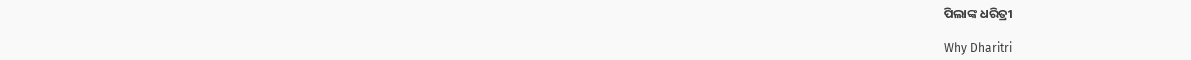ପିଲାଙ୍କ ଧରିତ୍ରୀ

Why Dharitri